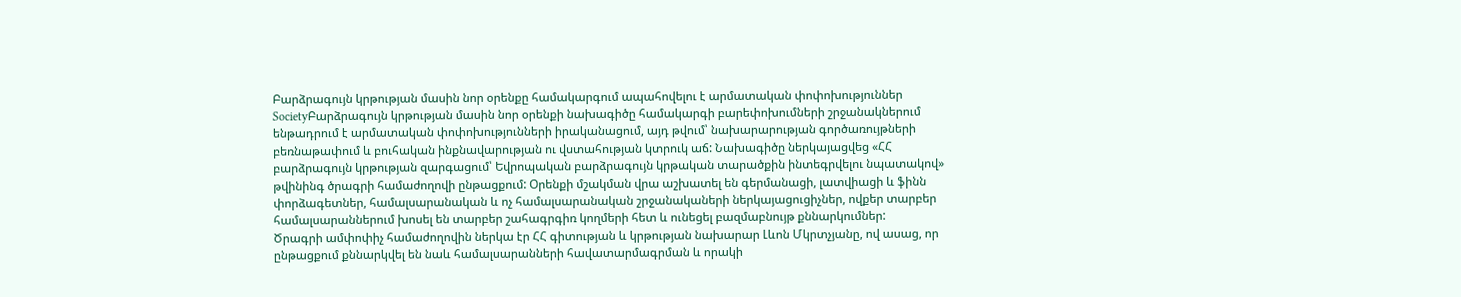Բարձրագույն կրթության մասին նոր օրենքը համակարգում ապահովելու է արմատական փոփոխություններ
SocietyԲարձրագույն կրթության մասին նոր օրենքի նախագիծը համակարգի բարեփոխումների շրջանակներում ենթադրում է արմատական փոփոխությունների իրականացում, այդ թվում՝ նախարարության գործառույթների բեռնաթափում և բուհական ինքնավարության ու վստահության կտրուկ աճ: Նախագիծը ներկայացվեց «ՀՀ բարձրագույն կրթության զարգացում՝ Եվրոպական բարձրագույն կրթական տարածքին ինտեգրվելու նպատակով» թվինինգ ծրագրի համաժողովի ընթացքում: Օրենքի մշակման վրա աշխատել են գերմանացի, լատվիացի և ֆինն փորձագետներ, համալսարանական և ոչ համալսարանական շրջանակաների ներկայացուցիչներ, ովքեր տարբեր համալսարաններում խոսել են տարբեր շահագրգիռ կողմերի հետ և ունեցել բազմաբնույթ քննարկումներ:
Ծրագրի ամփոփիչ համաժողովին ներկա էր ՀՀ գիտության և կրթության նախարար Լևոն Մկրտչյանը, ով ասաց, որ ընթացքում քննարկվել են նաև համալսարանների հավատարմագրման և որակի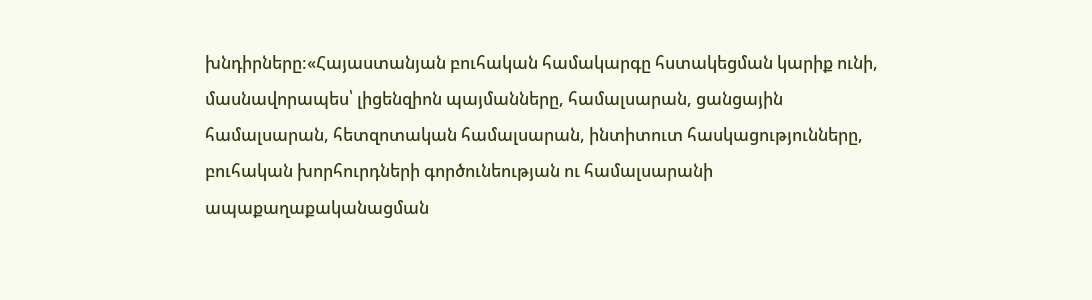խնդիրները:«Հայաստանյան բուհական համակարգը հստակեցման կարիք ունի, մասնավորապես՝ լիցենզիոն պայմանները, համալսարան, ցանցային համալսարան, հետզոտական համալսարան, ինտիտուտ հասկացությունները, բուհական խորհուրդների գործունեության ու համալսարանի ապաքաղաքականացման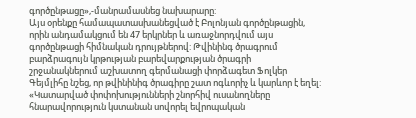գործընթացը»,-մանրամասնեց նախարարը:
Այս օրենքը համապատասխանեցված է Բոլոնյան գործընթացին, որին անդամակցում են 47 երկրներ և առաջնորդվում այս գործընթացի հիմնական դրույթներով: Թվինինգ ծրագրում բարձրագույն կրթության բարեվարքության ծրագրի շրջանակներում աշխատող գերմանացի փորձագետ Ֆոլկեր Գեյմլիհը նշեց, որ թվինինիգ ծրագիրը շատ ոգևորիչ և կարևոր է եղել:
«Կատարված փոփոխությունների շնորհիվ ուսանողները հնարավորություն կստանան սովորել եվրոպական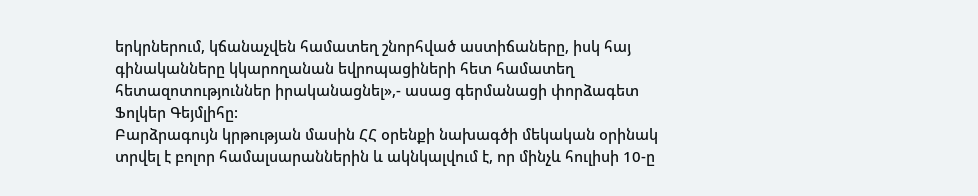երկրներում, կճանաչվեն համատեղ շնորհված աստիճաները, իսկ հայ գինականները կկարողանան եվրոպացիների հետ համատեղ հետազոտություններ իրականացնել»,- ասաց գերմանացի փորձագետ Ֆոլկեր Գեյմլիհը:
Բարձրագույն կրթության մասին ՀՀ օրենքի նախագծի մեկական օրինակ տրվել է բոլոր համալսարաններին և ակնկալվում է, որ մինչև հուլիսի 10-ը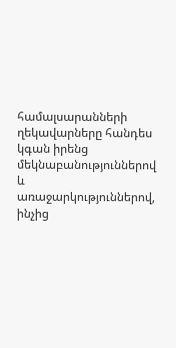համալսարանների ղեկավարները հանդես կգան իրենց մեկնաբանություններով և առաջարկություններով, ինչից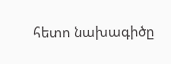հետո նախագիծը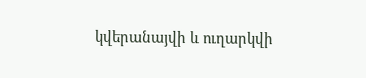կվերանայվի և ուղարկվի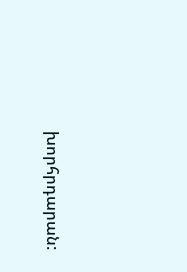խորհրդարան: